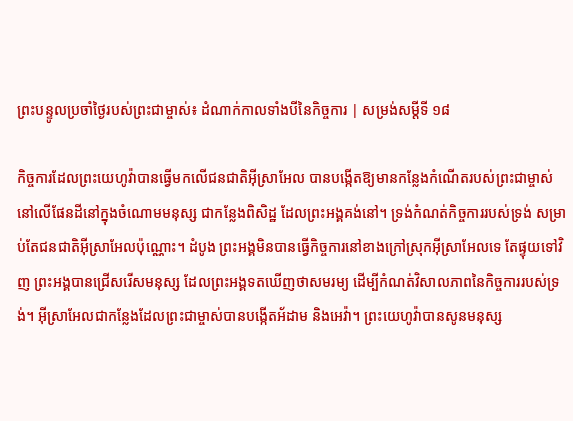ព្រះបន្ទូលប្រចាំថ្ងៃរបស់ព្រះជាម្ចាស់៖ ដំណាក់កាលទាំងបីនៃកិច្ចការ | សម្រង់សម្ដីទី ១៨

កិច្ចការដែលព្រះយេហូវ៉ាបានធ្វើមកលើជនជាតិអ៊ីស្រាអែល បានបង្កើតឱ្យមានកន្លែងកំណើតរបស់ព្រះជាម្ចាស់នៅលើផែនដីនៅក្នុងចំណោមមនុស្ស ជាកន្លែងពិសិដ្ឋ ដែលព្រះអង្គគង់នៅ។ ទ្រង់កំណត់កិច្ចការរបស់ទ្រង់ សម្រាប់តែជនជាតិអ៊ីស្រាអែលប៉ុណ្ណោះ។ ដំបូង ព្រះអង្គមិនបានធ្វើកិច្ចការនៅខាងក្រៅស្រុកអ៊ីស្រាអែលទេ តែផ្ទុយទៅវិញ ព្រះអង្គបានជ្រើសរើសមនុស្ស ដែលព្រះអង្គទតឃើញថាសមរម្យ ដើម្បីកំណត់វិសាលភាពនៃកិច្ចការរបស់ទ្រង់។ អ៊ីស្រាអែលជាកន្លែងដែលព្រះជាម្ចាស់បានបង្កើតអ័ដាម និងអេវ៉ា។ ព្រះយេហូវ៉ាបានសូនមនុស្ស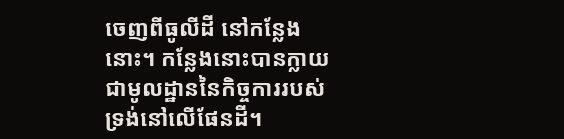ចេញពីធូលីដី នៅកន្លែងនោះ។ កន្លែងនោះបានក្លាយជាមូលដ្ឋាននៃកិច្ចការរបស់ទ្រង់នៅលើផែនដី។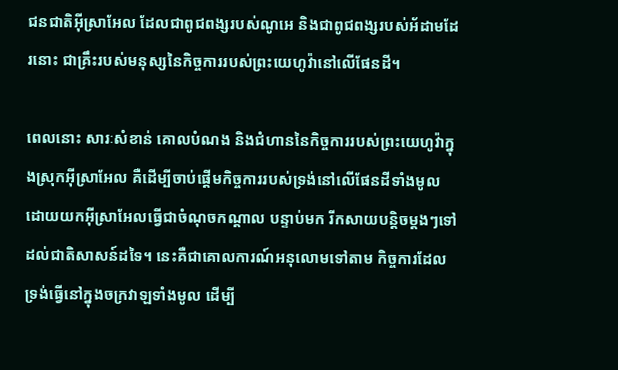ជនជាតិអ៊ីស្រាអែល ដែលជាពូជពង្សរបស់ណូអេ និងជាពូជពង្សរបស់អ័ដាមដែរនោះ ជាគ្រឹះរបស់មនុស្សនៃកិច្ចការរបស់ព្រះយេហូវ៉ានៅលើផែនដី។

ពេលនោះ សារៈសំខាន់ គោលបំណង និងជំហាននៃកិច្ចការរបស់ព្រះយេហូវ៉ាក្នុងស្រុកអ៊ីស្រាអែល គឺដើម្បីចាប់ផ្ដើមកិច្ចការរបស់ទ្រង់នៅលើផែនដីទាំងមូល ដោយយកអ៊ីស្រាអែលធ្វើជាចំណុចកណ្ដាល បន្ទាប់មក រីកសាយបន្តិចម្ដងៗទៅដល់ជាតិសាសន៍ដទៃ។ នេះគឺជាគោលការណ៍អនុលោមទៅតាម កិច្ចការដែលទ្រង់ធ្វើនៅក្នុងចក្រវាឡទាំងមូល ដើម្បី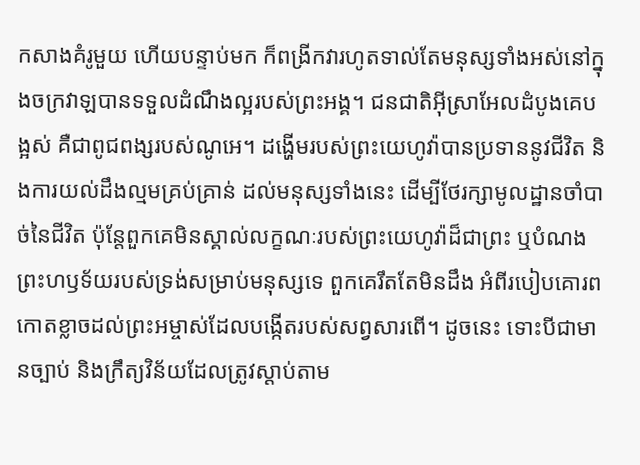កសាងគំរូមួយ ហើយបន្ទាប់មក ក៏ពង្រីកវារហូតទាល់តែមនុស្សទាំងអស់នៅក្នុងចក្រវាឡបានទទួលដំណឹងល្អរបស់ព្រះអង្គ។ ជនជាតិអ៊ីស្រាអែលដំបូងគេបង្អស់ គឺជាពូជពង្សរបស់ណូអេ។ ដង្ហើមរបស់ព្រះយេហូវ៉ាបានប្រទាននូវជីវិត និងការយល់ដឹងល្មមគ្រប់គ្រាន់ ដល់មនុស្សទាំងនេះ ដើម្បីថែរក្សាមូលដ្ឋានចាំបាច់នៃជីវិត ប៉ុន្តែពួកគេមិនស្គាល់លក្ខណៈរបស់ព្រះយេហូវ៉ាដ៏ជាព្រះ ឬបំណងព្រះហឫទ័យរបស់ទ្រង់សម្រាប់មនុស្សទេ ពួកគេរឹតតែមិនដឹង អំពីរបៀបគោរពកោតខ្លាចដល់ព្រះអម្ចាស់ដែលបង្កើតរបស់សព្វសារពើ។ ដូចនេះ ទោះបីជាមានច្បាប់ និងក្រឹត្យវិន័យដែលត្រូវស្ដាប់តាម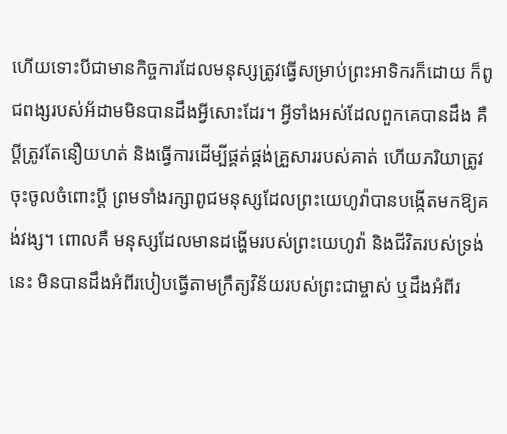ហើយទោះបីជាមានកិច្ចការដែលមនុស្សត្រូវធ្វើសម្រាប់ព្រះអាទិករក៏ដោយ ក៏ពូជពង្សរបស់អ័ដាមមិនបានដឹងអ្វីសោះដែរ។ អ្វីទាំងអស់ដែលពួកគេបានដឹង គឺ ប្ដីត្រូវតែនឿយហត់ និងធ្វើការដើម្បីផ្គត់ផ្គង់គ្រួសាររបស់គាត់ ហើយភរិយាត្រូវចុះចូលចំពោះប្ដី ព្រមទាំងរក្សាពូជមនុស្សដែលព្រះយេហូវ៉ាបានបង្កើតមកឱ្យគង់វង្ស។ ពោលគឺ មនុស្សដែលមានដង្ហើមរបស់ព្រះយេហូវ៉ា និងជីវិតរបស់ទ្រង់នេះ មិនបានដឹងអំពីរបៀបធ្វើតាមក្រឹត្យវិន័យរបស់ព្រះជាម្ចាស់ ឬដឹងអំពីរ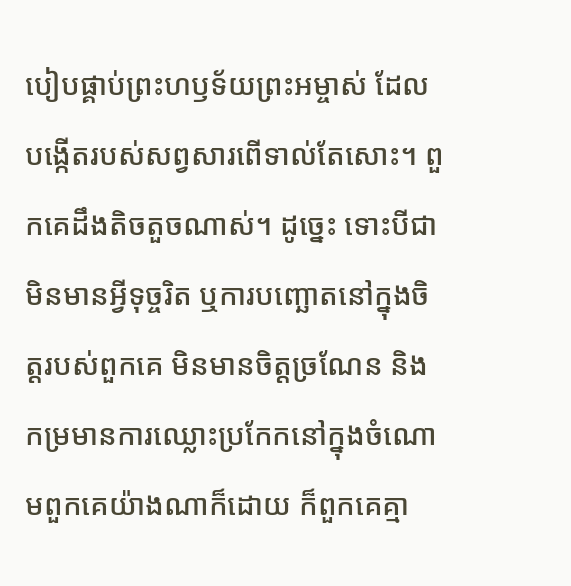បៀបផ្គាប់ព្រះហឫទ័យព្រះអម្ចាស់ ដែលបង្កើតរបស់សព្វសារពើទាល់តែសោះ។ ពួកគេដឹងតិចតួចណាស់។ ដូច្នេះ ទោះបីជាមិនមានអ្វីទុច្ចរិត ឬការបញ្ឆោតនៅក្នុងចិត្តរបស់ពួកគេ មិនមានចិត្តច្រណែន និងកម្រមានការឈ្លោះប្រកែកនៅក្នុងចំណោមពួកគេយ៉ាងណាក៏ដោយ ក៏ពួកគេគ្មា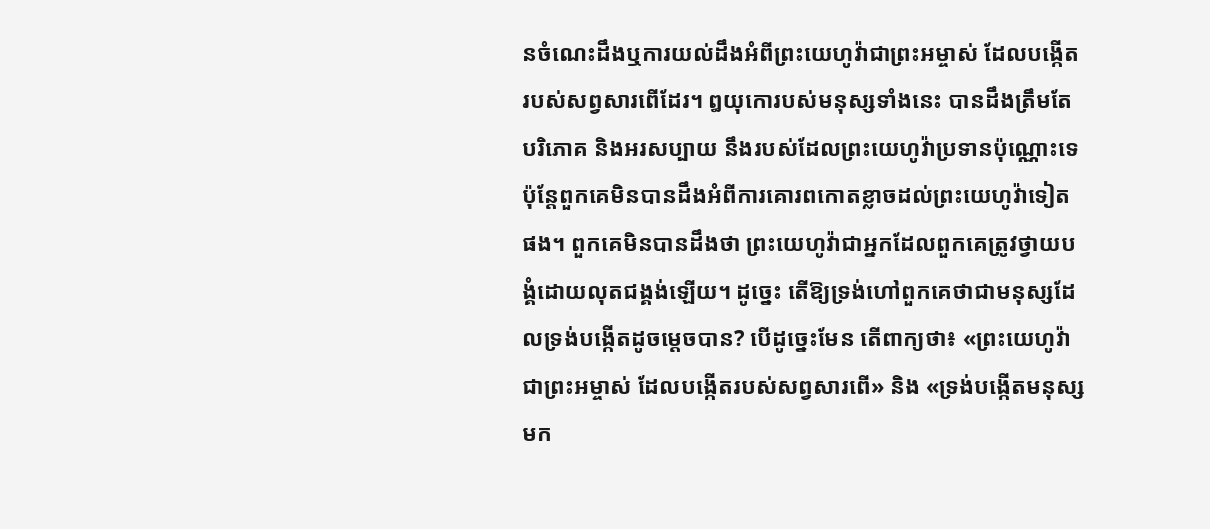នចំណេះដឹងឬការយល់ដឹងអំពីព្រះយេហូវ៉ាជាព្រះអម្ចាស់ ដែលបង្កើតរបស់សព្វសារពើដែរ។ ឰយុកោរបស់មនុស្សទាំងនេះ បានដឹងត្រឹមតែបរិភោគ និងអរសប្បាយ នឹងរបស់ដែលព្រះយេហូវ៉ាប្រទានប៉ុណ្ណោះទេ ប៉ុន្តែពួកគេមិនបានដឹងអំពីការគោរពកោតខ្លាចដល់ព្រះយេហូវ៉ាទៀតផង។ ពួកគេមិនបានដឹងថា ព្រះយេហូវ៉ាជាអ្នកដែលពួកគេត្រូវថ្វាយបង្គំដោយលុតជង្គង់ឡើយ។ ដូច្នេះ តើឱ្យទ្រង់ហៅពួកគេថាជាមនុស្សដែលទ្រង់បង្កើតដូចម្ដេចបាន? បើដូច្នេះមែន តើពាក្យថា៖ «ព្រះយេហូវ៉ាជាព្រះអម្ចាស់ ដែលបង្កើតរបស់សព្វសារពើ» និង «ទ្រង់បង្កើតមនុស្សមក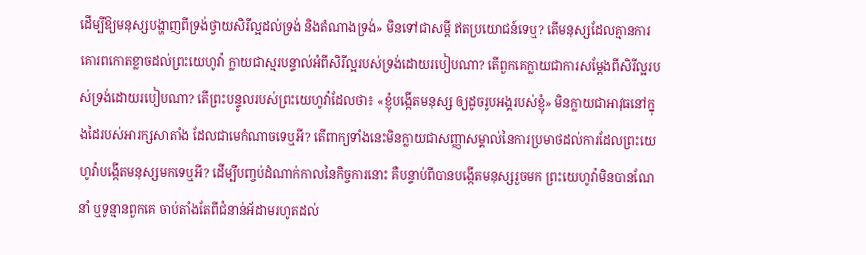ដើម្បីឱ្យមនុស្សបង្ហាញពីទ្រង់ថ្វាយសិរីល្អដល់ទ្រង់ និងតំណាងទ្រង់» មិនទៅជាសម្ដី ឥតប្រយោជន៍ទេឬ? តើមនុស្សដែលគ្មានការគោរពកោតខ្លាចដល់ព្រះយេហូវ៉ា ក្លាយជាស្មរបន្ទាល់អំពីសិរីល្អរបស់ទ្រង់ដោយរបៀបណា? តើពួកគេក្លាយជាការសម្ដែងពីសិរីល្អរបស់ទ្រង់ដោយរបៀបណា? តើព្រះបន្ទូលរបស់ព្រះយេហូវ៉ាដែលថា៖ «ខ្ញុំបង្កើតមនុស្ស ឲ្យដូចរូបអង្គរបស់ខ្ញុំ» មិនក្លាយជាអាវុធនៅក្នុងដៃរបស់អារក្សសាតាំង ដែលជាមេកំណាចទេឬអី? តើពាក្យទាំងនេះមិនក្លាយជាសញ្ញាសម្គាល់នៃការប្រមាថដល់ការដែលព្រះយេហូវ៉ាបង្កើតមនុស្សមកទេឬអី? ដើម្បីបញ្ចប់ដំណាក់កាលនៃកិច្ចការនោះ គឺបន្ទាប់ពីបានបង្កើតមនុស្សរួចមក ព្រះយេហូវ៉ាមិនបានណែនាំ ឬទូន្មានពួកគេ ចាប់តាំងតែពីជំនាន់អ័ដាមរហូតដល់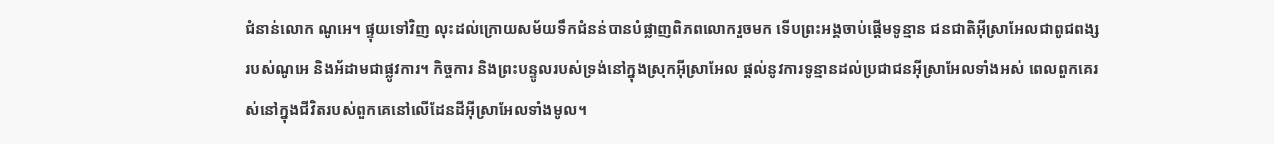ជំនាន់លោក ណូអេ។ ផ្ទុយទៅវិញ លុះដល់ក្រោយសម័យទឹកជំនន់បានបំផ្លាញពិភពលោករួចមក ទើបព្រះអង្គចាប់ផ្ដើមទូន្មាន ជនជាតិអ៊ីស្រាអែលជាពូជពង្សរបស់ណូអេ និងអ័ដាមជាផ្លូវការ។ កិច្ចការ និងព្រះបន្ទូលរបស់ទ្រង់នៅក្នុងស្រុកអ៊ីស្រាអែល ផ្ដល់នូវការទូន្មានដល់ប្រជាជនអ៊ីស្រាអែលទាំងអស់ ពេលពួកគេរស់នៅក្នុងជីវិតរបស់ពួកគេនៅលើដែនដីអ៊ីស្រាអែលទាំងមូល។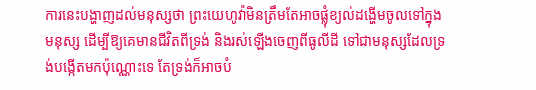ការនេះបង្ហាញដល់មនុស្សថា ព្រះយេហូវ៉ាមិនត្រឹមតែអាចផ្លុំខ្យល់ដង្ហើមចូលទៅក្នុងមនុស្ស ដើម្បីឱ្យគេមានជីវិតពីទ្រង់ និងរស់ឡើងចេញពីធូលីដី ទៅជាមនុស្សដែលទ្រង់បង្កើតមកប៉ុណ្ណោះទេ តែទ្រង់ក៏អាចបំ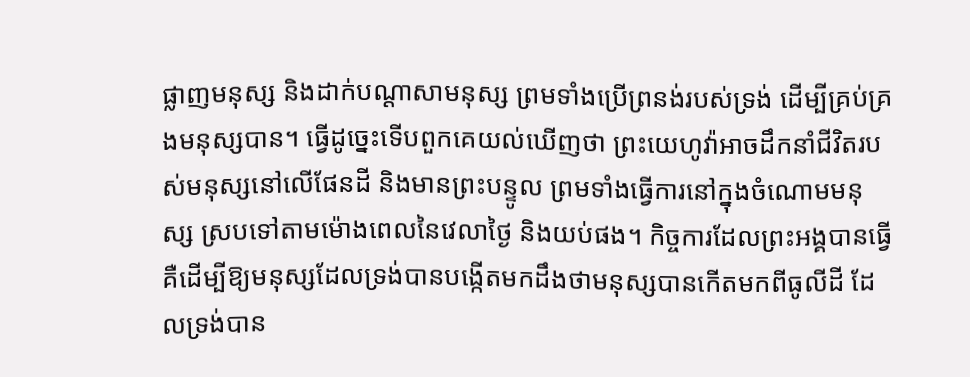ផ្លាញមនុស្ស និងដាក់បណ្ដាសាមនុស្ស ព្រមទាំងប្រើព្រនង់របស់ទ្រង់ ដើម្បីគ្រប់គ្រងមនុស្សបាន។ ធ្វើដូច្នេះទើបពួកគេយល់ឃើញថា ព្រះយេហូវ៉ាអាចដឹកនាំជីវិតរបស់មនុស្សនៅលើផែនដី និងមានព្រះបន្ទូល ព្រមទាំងធ្វើការនៅក្នុងចំណោមមនុស្ស ស្របទៅតាមម៉ោងពេលនៃវេលាថ្ងៃ និងយប់ផង។ កិច្ចការដែលព្រះអង្គបានធ្វើ គឺដើម្បីឱ្យមនុស្សដែលទ្រង់បានបង្កើតមកដឹងថាមនុស្សបានកើតមកពីធូលីដី ដែលទ្រង់បាន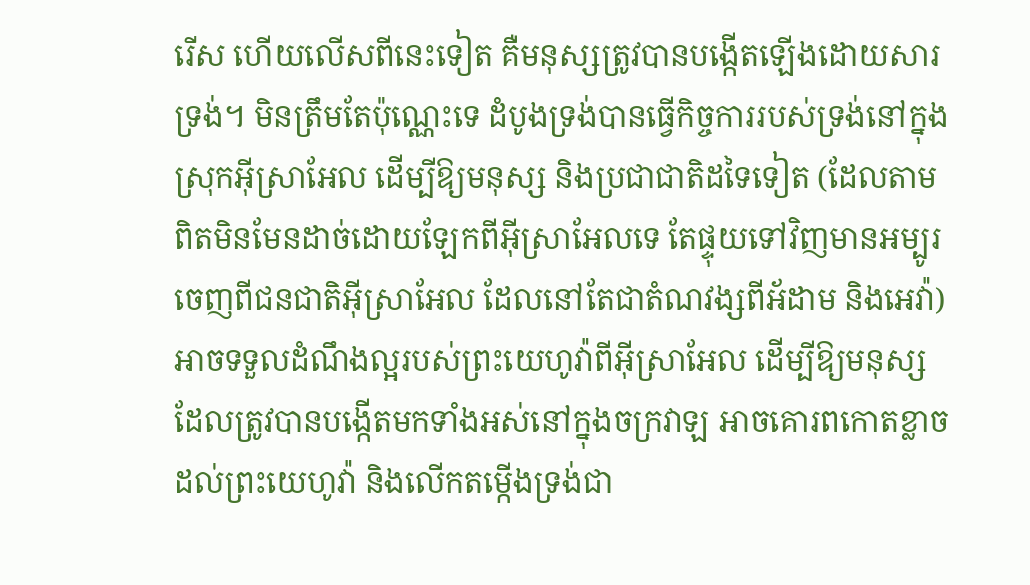រើស ហើយលើសពីនេះទៀត គឺមនុស្សត្រូវបានបង្កើតឡើងដោយសារទ្រង់។ មិនត្រឹមតែប៉ុណ្ណេះទេ ដំបូងទ្រង់បានធ្វើកិច្ចការរបស់ទ្រង់នៅក្នុងស្រុកអ៊ីស្រាអែល ដើម្បីឱ្យមនុស្ស និងប្រជាជាតិដទៃទៀត (ដែលតាមពិតមិនមែនដាច់ដោយឡែកពីអ៊ីស្រាអែលទេ តែផ្ទុយទៅវិញមានអម្បូរចេញពីជនជាតិអ៊ីស្រាអែល ដែលនៅតែជាតំណវង្សពីអ័ដាម និងអេវ៉ា) អាចទទួលដំណឹងល្អរបស់ព្រះយេហូវ៉ាពីអ៊ីស្រាអែល ដើម្បីឱ្យមនុស្សដែលត្រូវបានបង្កើតមកទាំងអស់នៅក្នុងចក្រវាឡ អាចគោរពកោតខ្លាចដល់ព្រះយេហូវ៉ា និងលើកតម្កើងទ្រង់ជា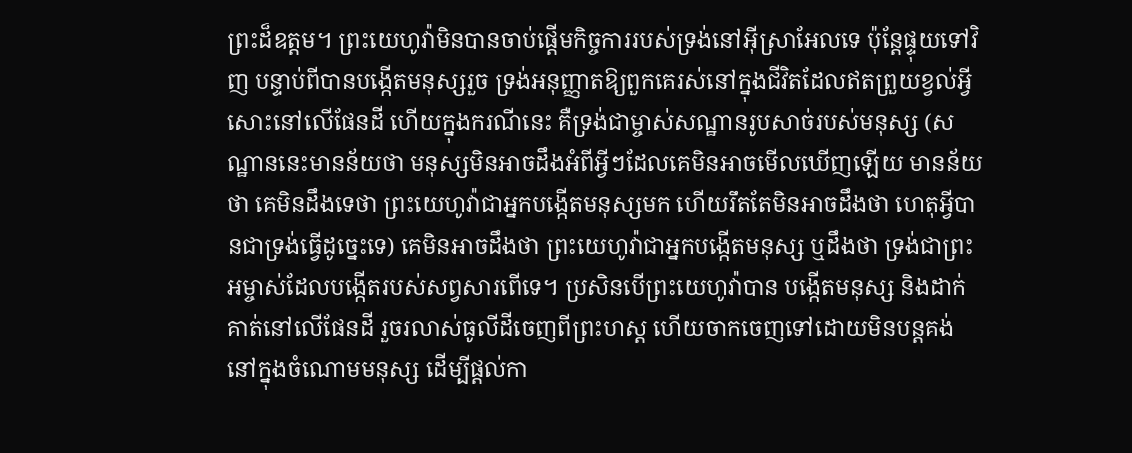ព្រះដ៏ឧត្ដម។ ព្រះយេហូវ៉ាមិនបានចាប់ផ្ដើមកិច្ចការរបស់ទ្រង់នៅអ៊ីស្រាអែលទេ ប៉ុន្តែផ្ទុយទៅវិញ បន្ទាប់ពីបានបង្កើតមនុស្សរួច ទ្រង់អនុញ្ញាតឱ្យពួកគេរស់នៅក្នុងជីវិតដែលឥតព្រួយខ្វល់អ្វីសោះនៅលើផែនដី ហើយក្នុងករណីនេះ គឺទ្រង់ជាម្ចាស់សណ្ឋានរូបសាច់របស់មនុស្ស (សណ្ឋាននេះមានន័យថា មនុស្សមិនអាចដឹងអំពីអ្វីៗដែលគេមិនអាចមើលឃើញឡើយ មានន័យថា គេមិនដឹងទេថា ព្រះយេហូវ៉ាជាអ្នកបង្កើតមនុស្សមក ហើយរឹតតែមិនអាចដឹងថា ហេតុអ្វីបានជាទ្រង់ធ្វើដូច្នេះទេ) គេមិនអាចដឹងថា ព្រះយេហូវ៉ាជាអ្នកបង្កើតមនុស្ស ឬដឹងថា ទ្រង់ជាព្រះអម្ចាស់ដែលបង្កើតរបស់សព្វសារពើទេ។ ប្រសិនបើព្រះយេហូវ៉ាបាន បង្កើតមនុស្ស និងដាក់គាត់នៅលើផែនដី រួចរលាស់ធូលីដីចេញពីព្រះហស្ត ហើយចាកចេញទៅដោយមិនបន្តគង់នៅក្នុងចំណោមមនុស្ស ដើម្បីផ្ដល់កា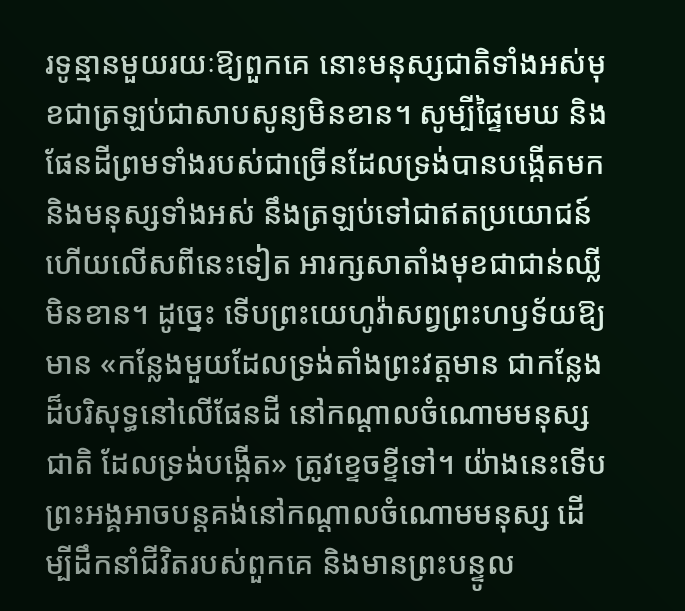រទូន្មានមួយរយៈឱ្យពួកគេ នោះមនុស្សជាតិទាំងអស់មុខជាត្រឡប់ជាសាបសូន្យមិនខាន។ សូម្បីផ្ទៃមេឃ និងផែនដីព្រមទាំងរបស់ជាច្រើនដែលទ្រង់បានបង្កើតមក និងមនុស្សទាំងអស់ នឹងត្រឡប់ទៅជាឥតប្រយោជន៍ ហើយលើសពីនេះទៀត អារក្សសាតាំងមុខជាជាន់ឈ្លីមិនខាន។ ដូច្នេះ ទើបព្រះយេហូវ៉ាសព្វព្រះហឫទ័យឱ្យមាន «កន្លែងមួយដែលទ្រង់តាំងព្រះវត្តមាន ជាកន្លែងដ៏បរិសុទ្ធនៅលើផែនដី នៅកណ្ដាលចំណោមមនុស្សជាតិ ដែលទ្រង់បង្កើត» ត្រូវខ្ទេចខ្ទីទៅ។ យ៉ាងនេះទើបព្រះអង្គអាចបន្តគង់នៅកណ្ដាលចំណោមមនុស្ស ដើម្បីដឹកនាំជីវិតរបស់ពួកគេ និងមានព្រះបន្ទូល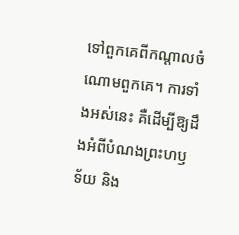ទៅពួកគេពីកណ្ដាលចំណោមពួកគេ។ ការទាំងអស់នេះ គឺដើម្បីឱ្យដឹងអំពីបំណងព្រះហឫទ័យ និង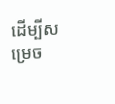ដើម្បីសម្រេច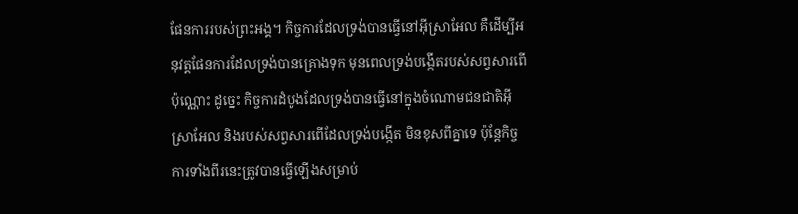ផែនការរបស់ព្រះអង្គ។ កិច្ចការដែលទ្រង់បានធ្វើនៅអ៊ីស្រាអែល គឺដើម្បីអនុវត្តផែនការដែលទ្រង់បានគ្រោងទុក មុនពេលទ្រង់បង្កើតរបស់សព្វសារពើប៉ុណ្ណោះ ដូច្នេះ កិច្ចការដំបូងដែលទ្រង់បានធ្វើនៅក្នុងចំណោមជនជាតិអ៊ីស្រាអែល និងរបស់សព្វសារពើដែលទ្រង់បង្កើត មិនខុសពីគ្នាទេ ប៉ុន្តែកិច្ចការទាំងពីរនេះត្រូវបានធ្វើឡើងសម្រាប់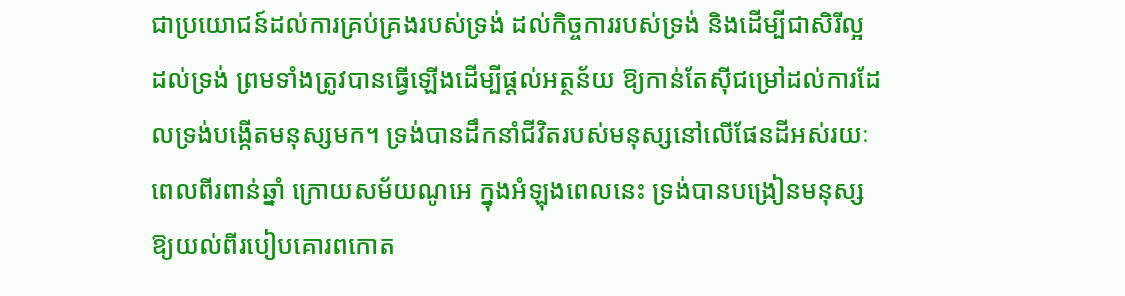ជាប្រយោជន៍ដល់ការគ្រប់គ្រងរបស់ទ្រង់ ដល់កិច្ចការរបស់ទ្រង់ និងដើម្បីជាសិរីល្អដល់ទ្រង់ ព្រមទាំងត្រូវបានធ្វើឡើងដើម្បីផ្ដល់អត្ថន័យ ឱ្យកាន់តែស៊ីជម្រៅដល់ការដែលទ្រង់បង្កើតមនុស្សមក។ ទ្រង់បានដឹកនាំជីវិតរបស់មនុស្សនៅលើផែនដីអស់រយៈពេលពីរពាន់ឆ្នាំ ក្រោយសម័យណូអេ ក្នុងអំឡុងពេលនេះ ទ្រង់បានបង្រៀនមនុស្សឱ្យយល់ពីរបៀបគោរពកោត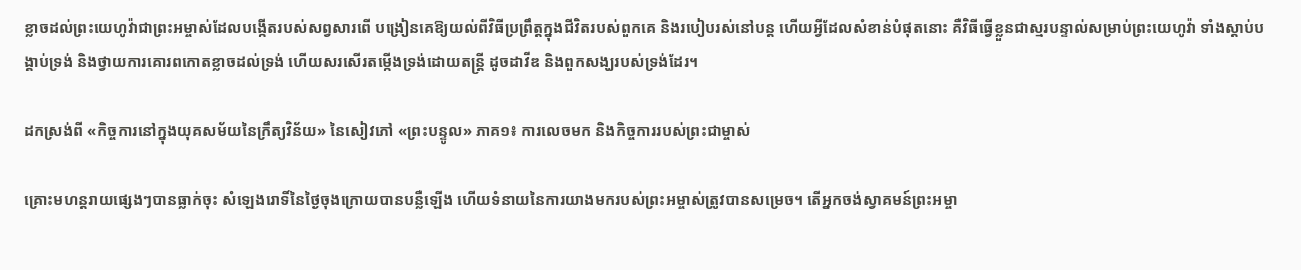ខ្លាចដល់ព្រះយេហូវ៉ាជាព្រះអម្ចាស់ដែលបង្កើតរបស់សព្វសារពើ បង្រៀនគេឱ្យយល់ពីវិធីប្រព្រឹត្តក្នុងជីវិតរបស់ពួកគេ និងរបៀបរស់នៅបន្ត ហើយអ្វីដែលសំខាន់បំផុតនោះ គឺវិធីធ្វើខ្លួនជាស្មរបន្ទាល់សម្រាប់ព្រះយេហូវ៉ា ទាំងស្ដាប់បង្គាប់ទ្រង់ និងថ្វាយការគោរពកោតខ្លាចដល់ទ្រង់ ហើយសរសើរតម្កើងទ្រង់ដោយតន្ត្រី ដូចដាវីឌ និងពួកសង្ឃរបស់ទ្រង់ដែរ។

ដកស្រង់ពី «កិច្ចការនៅក្នុងយុគសម័យនៃក្រឹត្យវិន័យ» នៃសៀវភៅ «ព្រះបន្ទូល» ភាគ១៖ ការលេចមក និងកិច្ចការរបស់ព្រះជាម្ចាស់

គ្រោះមហន្តរាយផ្សេងៗបានធ្លាក់ចុះ សំឡេងរោទិ៍នៃថ្ងៃចុងក្រោយបានបន្លឺឡើង ហើយទំនាយនៃការយាងមករបស់ព្រះអម្ចាស់ត្រូវបានសម្រេច។ តើអ្នកចង់ស្វាគមន៍ព្រះអម្ចា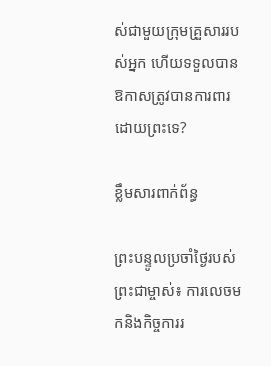ស់ជាមួយក្រុមគ្រួសាររបស់អ្នក ហើយទទួលបានឱកាសត្រូវបានការពារដោយព្រះទេ?

ខ្លឹមសារពាក់ព័ន្ធ

ព្រះបន្ទូលប្រចាំថ្ងៃរបស់ព្រះជាម្ចាស់៖ ការលេចមកនិងកិច្ចការរ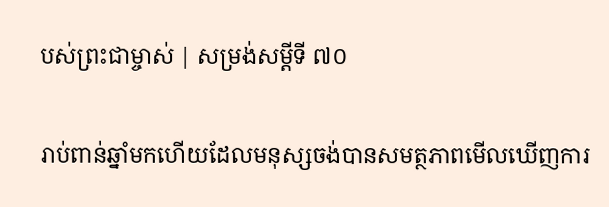បស់ព្រះជាម្ចាស់ | សម្រង់សម្ដីទី ៧០

រាប់ពាន់ឆ្នាំមកហើយដែលមនុស្សចង់បានសមត្ថភាពមើលឃើញការ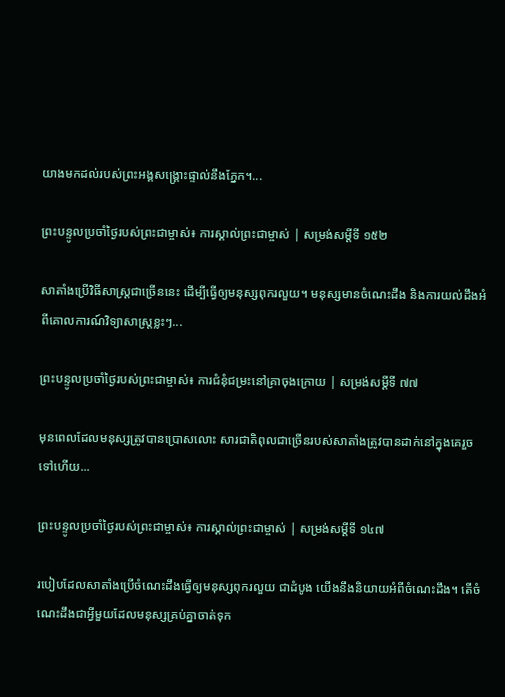យាងមកដល់របស់ព្រះអង្គសង្គ្រោះផ្ទាល់នឹងភ្នែក។...

ព្រះបន្ទូលប្រចាំថ្ងៃរបស់ព្រះជាម្ចាស់៖ ការស្គាល់ព្រះជាម្ចាស់ | សម្រង់សម្ដីទី ១៥២

សាតាំងប្រើវិធីសាស្ត្រជាច្រើននេះ ដើម្បីធ្វើឲ្យមនុស្សពុករលួយ។ មនុស្សមានចំណេះដឹង និងការយល់ដឹងអំពីគោលការណ៍វិទ្យាសាស្ត្រខ្លះៗ...

ព្រះបន្ទូលប្រចាំថ្ងៃរបស់ព្រះជាម្ចាស់៖ ការជំនុំជម្រះនៅគ្រាចុងក្រោយ | សម្រង់សម្ដីទី ៧៧

មុនពេលដែលមនុស្សត្រូវបានប្រោសលោះ សារជាតិពុលជាច្រើនរបស់សាតាំងត្រូវបានដាក់នៅក្នុងគេរួចទៅហើយ...

ព្រះបន្ទូលប្រចាំថ្ងៃរបស់ព្រះជាម្ចាស់៖ ការស្គាល់ព្រះជាម្ចាស់ | សម្រង់សម្ដីទី ១៤៧

របៀបដែលសាតាំងប្រើចំណេះដឹងធ្វើឲ្យមនុស្សពុករលួយ ជាដំបូង យើងនឹងនិយាយអំពីចំណេះដឹង។ តើចំណេះដឹងជាអ្វីមួយដែលមនុស្សគ្រប់គ្នាចាត់ទុក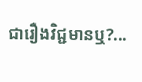ជារឿងវិជ្ជមានឬ?...